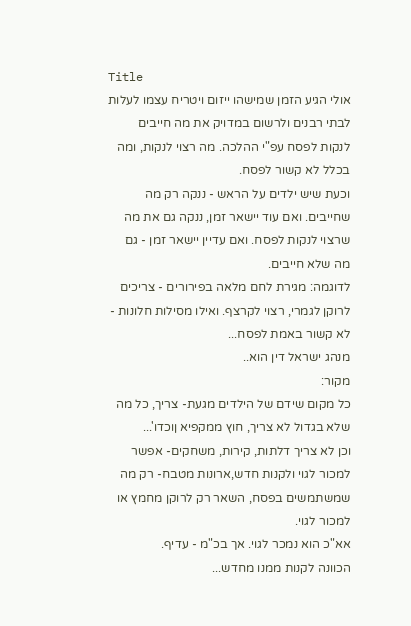Title
אולי הגיע הזמן שמישהו ייזום ויטריח עצמו לעלות לבתי רבנים ולרשום במדויק את מה חייבים לנקות לפסח עפ"י ההלכה. מה רצוי לנקות, ומה בכלל לא קשור לפסח.
וכעת שיש ילדים על הראש - ננקה רק מה שחייבים. ואם עוד יישאר זמן, ננקה גם את מה שרצוי לנקות לפסח. ואם עדיין יישאר זמן - גם מה שלא חייבים.
לדוגמה: מגירת לחם מלאה בפירורים - צריכים לרוקן לגמרי, רצוי לקרצף. ואילו מסילות חלונות - לא קשור באמת לפסח...
מנהג ישראל דין הוא..
מקור:
כל מקום שידם של הילדים מגעת- צריך, כל מה שלא בגדול לא צריך, חוץ ממקפיא ןוכדו'...
וכן לא צריך דלתות, קירות, משחקים- אפשר למכור לגוי ולקנות חדש,ארונות מטבח- רק מה שמשתמשים בפסח, השאר רק לרוקן מחמץ או למכור לגוי.
אא"כ הוא נמכר לגוי. אך בכ"מ - עדיף.
הכוונה לקנות ממנו מחדש...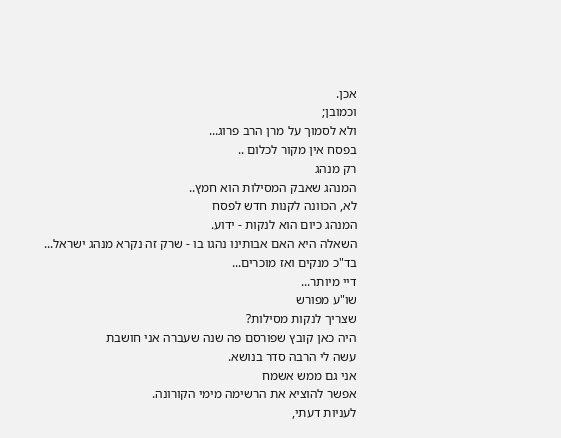אכן.
וכמובן;
ולא לסמוך על מרן הרב פרוג...
בפסח אין מקור לכלום ..
רק מנהג
המנהג שאבק המסילות הוא חמץ..
לא, הכוונה לקנות חדש לפסח
המנהג כיום הוא לנקות - ידוע.
השאלה היא האם אבותינו נהגו בו - שרק זה נקרא מנהג ישראל...
בד"כ מנקים ואז מוכרים...
דיי מיותר...
שו"ע מפורש
שצריך לנקות מסילות?
היה כאן קובץ שפורסם פה שנה שעברה אני חושבת
עשה לי הרבה סדר בנושא.
אני גם ממש אשמח
אפשר להוציא את הרשימה מימי הקורונה.
לעניות דעתי,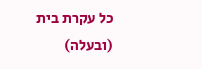כל עקרת בית (ובעלה)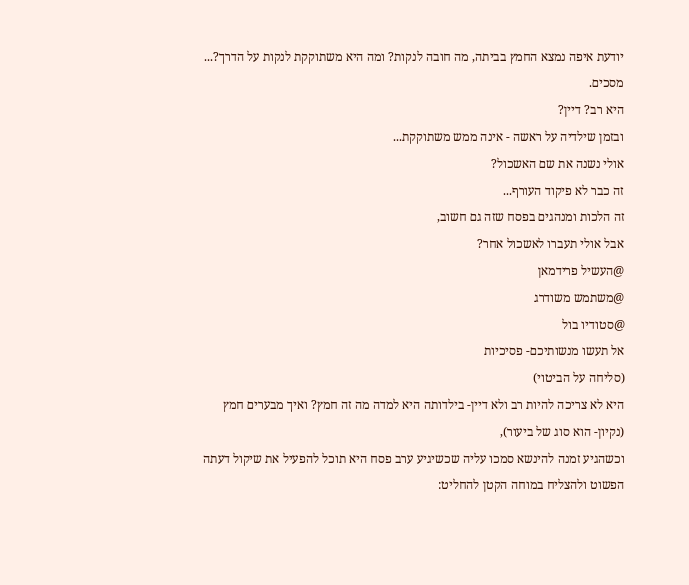יודעת איפה נמצא החמץ בביתה, מה חובה לנקות? ומה היא משתוקקת לנקות על הדרך?...
מסכים.
היא רב? דיין?
ובזמן שילדיה על ראשה - אינה ממש משתוקקת...
אולי נשנה את שם האשכול?
זה כבר לא פיקוד העורף...
זה הלכות ומנהגים בפסח שזה גם חשוב,
אבל אולי תעברו לאשכול אחר?
@העשיל פרידמאן
@משתמש משודרג
@סטודיו בול
אל תעשו מנשותיכם- פסיכיות
(סליחה על הביטוי)
היא לא צריכה להיות רב ולא דיין- בילדותה היא למדה מה זה חמץ? ואיך מבערים חמץ (נקיון- הוא סוג של ביעור),
וכשהגיע זמנה להינשא סמכו עליה שכשיגיע ערב פסח היא תוכל להפעיל את שיקול דעתה הפשוט ולהצליח במוחה הקטן להחליט: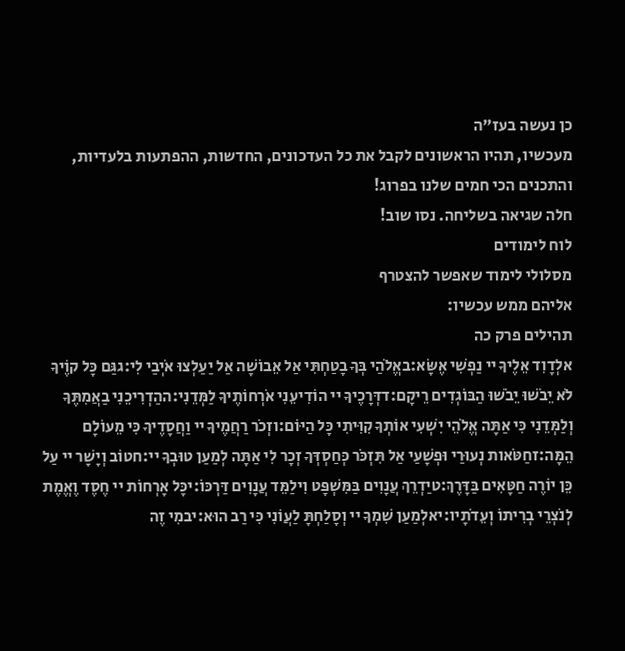כן נעשה בעז"ה
מעכשיו, תהיו הראשונים לקבל את כל העדכונים, החדשות, ההפתעות בלעדיות, והתכנים הכי חמים שלנו בפרוג!
חלה שגיאה בשליחה. נסו שוב!
לוח לימודים
מסלולי לימוד שאפשר להצטרף
אליהם ממש עכשיו:
תהילים פרק כה
אלְדָוִד אֵלֶיךָ יי נַפְשִׁי אֶשָּׂא:באֱלֹהַי בְּךָ בָטַחְתִּי אַל אֵבוֹשָׁה אַל יַעַלְצוּ אֹיְבַי לִי:גגַּם כָּל קוֶֹיךָ לֹא יֵבֹשׁוּ יֵבֹשׁוּ הַבּוֹגְדִים רֵיקָם:דדְּרָכֶיךָ יי הוֹדִיעֵנִי אֹרְחוֹתֶיךָ לַמְּדֵנִי:ההַדְרִיכֵנִי בַאֲמִתֶּךָ וְלַמְּדֵנִי כִּי אַתָּה אֱלֹהֵי יִשְׁעִי אוֹתְךָ קִוִּיתִי כָּל הַיּוֹם:וזְכֹר רַחֲמֶיךָ יי וַחֲסָדֶיךָ כִּי מֵעוֹלָם הֵמָּה:זחַטֹּאות נְעוּרַי וּפְשָׁעַי אַל תִּזְכֹּר כְּחַסְדְּךָ זְכָר לִי אַתָּה לְמַעַן טוּבְךָ יי:חטוֹב וְיָשָׁר יי עַל כֵּן יוֹרֶה חַטָּאִים בַּדָּרֶךְ:טיַדְרֵךְ עֲנָוִים בַּמִּשְׁפָּט וִילַמֵּד עֲנָוִים דַּרְכּוֹ:יכָּל אָרְחוֹת יי חֶסֶד וֶאֱמֶת לְנֹצְרֵי בְרִיתוֹ וְעֵדֹתָיו:יאלְמַעַן שִׁמְךָ יי וְסָלַחְתָּ לַעֲוֹנִי כִּי רַב הוּא:יבמִי זֶה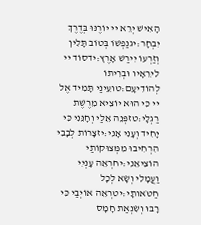הָאִישׁ יְרֵא יי יוֹרֶנּוּ בְּדֶרֶךְ יִבְחָר:יגנַפְשׁוֹ בְּטוֹב תָּלִין וְזַרְעוֹ יִירַשׁ אָרֶץ:ידסוֹד יי לִירֵאָיו וּבְרִיתוֹ לְהוֹדִיעָם:טועֵינַי תָּמִיד אֶל יי כִּי הוּא יוֹצִיא מֵרֶשֶׁת רַגְלָי:טזפְּנֵה אֵלַי וְחָנֵּנִי כִּי יָחִיד וְעָנִי אָנִי:יזצָרוֹת לְבָבִי הִרְחִיבוּ מִמְּצוּקוֹתַי הוֹצִיאֵנִי:יחרְאֵה עָנְיִי וַעֲמָלִי וְשָׂא לְכָל חַטֹּאותָי:יטרְאֵה אוֹיְבַי כִּי רָבּוּ וְשִׂנְאַת חָמָס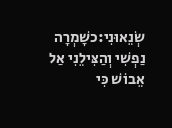שְׂנֵאוּנִי:כשָׁמְרָה נַפְשִׁי וְהַצִּילֵנִי אַל אֵבוֹשׁ כִּי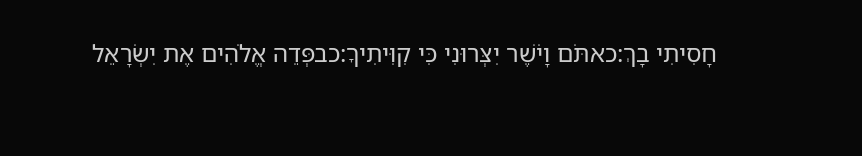חָסִיתִי בָךְ:כאתֹּם וָיֹשֶׁר יִצְּרוּנִי כִּי קִוִּיתִיךָ:כבפְּדֵה אֱלֹהִים אֶת יִשְׂרָאֵל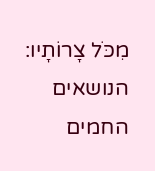מִכֹּל צָרוֹתָיו:
הנושאים החמים